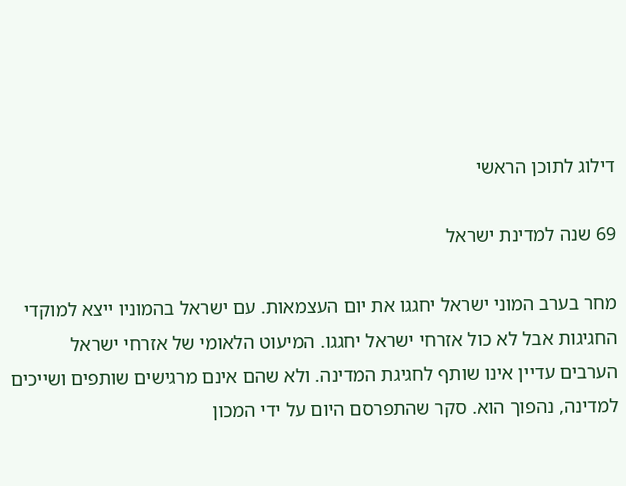דילוג לתוכן הראשי

69 שנה למדינת ישראל

מחר בערב המוני ישראל יחגגו את יום העצמאות. עם ישראל בהמוניו ייצא למוקדי החגיגות אבל לא כול אזרחי ישראל יחגגו. המיעוט הלאומי של אזרחי ישראל הערבים עדיין אינו שותף לחגיגת המדינה. ולא שהם אינם מרגישים שותפים ושייכים למדינה, נהפוך הוא. סקר שהתפרסם היום על ידי המכון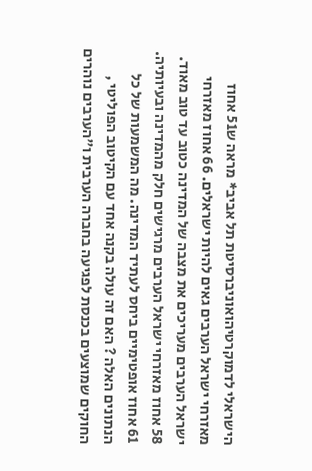הישראלי לדמוקרטיהואוניברסיטת תל אביב* מראה ש51 אחוז מאזרחי ישראל הערבים גאים להיות ישראלים. 66 אחוז מאזרחי ישראל הערבים מעריכים את מצבה של המדינה כטוב עד טוב מאוד. 58 אחוז מאזרחי ישראל הערבים מרגישים חלק מהמדינה ובעיותיה. 61 אחוז אופטימיים ביחס לעתיד המדינה. מה המשמעות של כל הנתונים האלה ? האם זה עולה בקנה אחד עם הקיטוב הפוליטי , החוקים שמוצעים בכנסת לפגיעה בחברה הערבית ו"הערבים נוהרים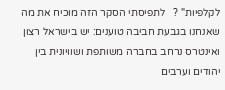לקלפיות" ?   לתפיסתי הסקר הזה מוכיח את מה שאנחנו בגבעת חביבה טוענים: יש בישראל רצון ואינטרס נרחב בחברה משותפת ושוויונית בין יהודים וערבים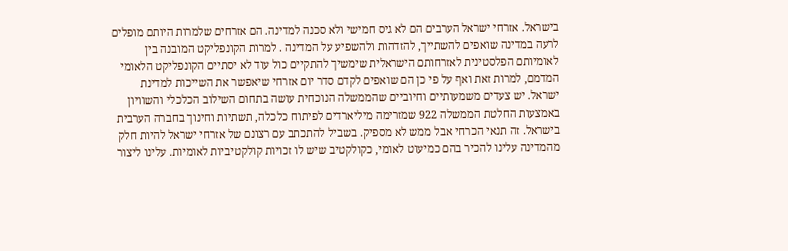בישראל. אזרחי ישראל הערבים הם לא גיס חמישי ולא סכנה למדינה. הם אזרחים שלמרות היותם מופלים לרעה במדינה שואפים להשתייך, להזדהות ולהשפיע על המדינה . למרות הקונפליקט המובנה בין לאומיותם הפלסטינית לאזרחותם הישראלית שימשיך להתקיים כול עוד לא יסתיים הקונפליקט הלאומי המדמם, למרות זאת ואף על פי כן הם שואפים לקדם סדר יום אזרחי שיאפשר את השייכות למדינת ישראל. יש צעדים משמעותיים וחיוביים שהממשלה הנוכחית עושה בתחום השילוב הכלכלי והשוויון באמצעות החלטת הממשלה 922 שמזרימה מיליארדים לפיתוח כלכלה, תשתיות וחינוך בחברה הערבית בישראל. זה תנאי הכרחי אבל ממש לא מספיק. בשביל להתכתב עם רצונם של אזרחי ישראל להיות חלק מהמדינה עלינו להכיר בהם כמיעוט לאומי, כקולקטיב שיש לו זכויות קולקטיביות לאומיות. עלינו ליצור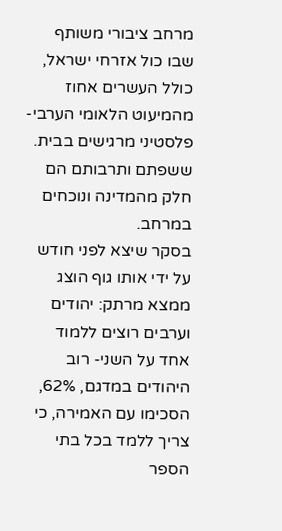מרחב ציבורי משותף שבו כול אזרחי ישראל, כולל העשרים אחוז מהמיעוט הלאומי הערבי-פלסטיני מרגישים בבית. ששפתם ותרבותם הם חלק מהמדינה ונוכחים במרחב.
בסקר שיצא לפני חודש על ידי אותו גוף הוצג ממצא מרתק: יהודים וערבים רוצים ללמוד אחד על השני- רוב היהודים במדגם, 62%, הסכימו עם האמירה, כי צריך ללמד בכל בתי הספר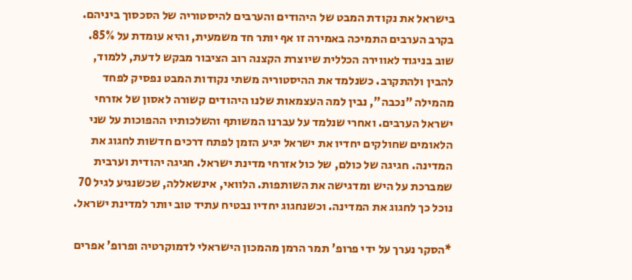בישראל את נקודת המבט של היהודים והערבים להיסטוריה של הסכסוך ביניהם. בקרב הערבים התמיכה באמירה זו אף יותר חד משמעית, והיא עומדת על 85%. שוב בניגוד לאווירה הכללית שיוצרת הקצנה רוב הציבור מבקש לדעת, ללמוד, להבין ולהתקרב. כשנלמד את ההיסטוריה משתי נקודות המבט נפסיק לפחד מהמילה "נכבה", נבין למה העצמאות שלנו היהודים קשורה לאסון של אזרחי ישראל הערבים. ואחרי שנלמד על עברנו המשותף והשלכותיו ההפוכות על שני הלאומים שחולקים יחדיו את ישראל יגיע הזמן לפתח דרכים חדשות לחגוג את המדינה. חגיגה של כולם, של כול אזרחי מדינת ישראל. חגיגה יהודית וערבית שמברכת על היש ומדגישה את השותפות. הלוואי, אינשאללה, שכשנגיע לגיל 70 נוכל כך לחגוג את המדינה. וכשנחגוג יחדיו נבטיח עתיד טוב יותר למדינת ישראל.

*הסקר נערך על ידי פרופ' תמר הרמן מהמכון הישראלי לדמוקרטיה ופרופ' אפרים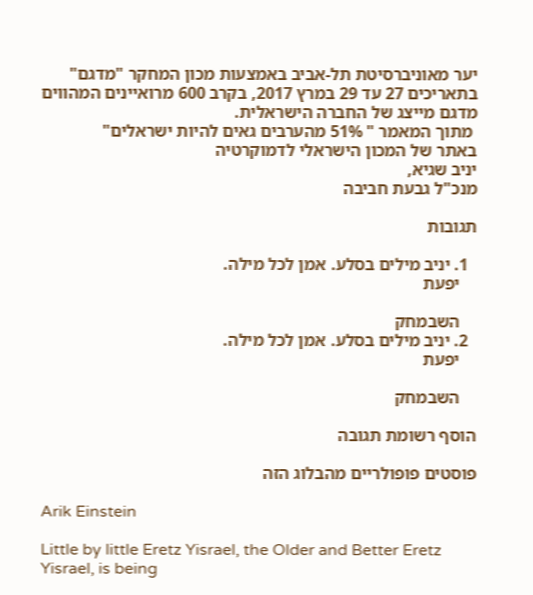יער מאוניברסיטת תל-אביב באמצעות מכון המחקר "מדגם" בתאריכים 27 עד 29 במרץ 2017, בקרב 600 מרואיינים המהווים מדגם מייצג של החברה הישראלית.
 מתוך המאמר " 51% מהערבים גאים להיות ישראלים"
באתר של המכון הישראלי לדמוקרטיה
יניב שגיא,
מנכ"ל גבעת חביבה

תגובות

  1. יניב מילים בסלע. אמן לכל מילה.
    יפעת

    השבמחק
  2. יניב מילים בסלע. אמן לכל מילה.
    יפעת

    השבמחק

הוסף רשומת תגובה

פוסטים פופולריים מהבלוג הזה

Arik Einstein

Little by little Eretz Yisrael, the Older and Better Eretz Yisrael, is being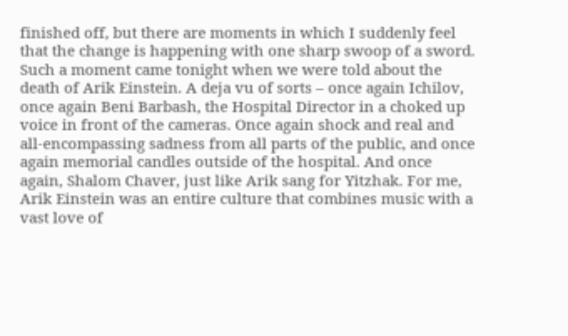finished off, but there are moments in which I suddenly feel that the change is happening with one sharp swoop of a sword. Such a moment came tonight when we were told about the death of Arik Einstein. A deja vu of sorts – once again Ichilov, once again Beni Barbash, the Hospital Director in a choked up voice in front of the cameras. Once again shock and real and all-encompassing sadness from all parts of the public, and once again memorial candles outside of the hospital. And once again, Shalom Chaver, just like Arik sang for Yitzhak. For me, Arik Einstein was an entire culture that combines music with a vast love of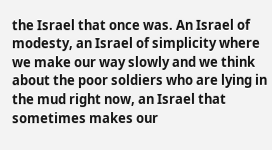the Israel that once was. An Israel of modesty, an Israel of simplicity where we make our way slowly and we think about the poor soldiers who are lying in the mud right now, an Israel that sometimes makes our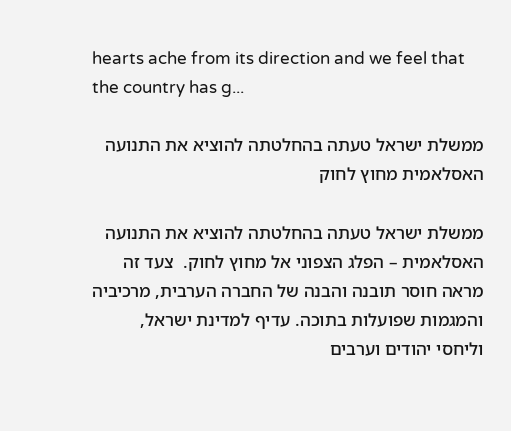hearts ache from its direction and we feel that the country has g...

ממשלת ישראל טעתה בהחלטתה להוציא את התנועה האסלאמית מחוץ לחוק

ממשלת ישראל טעתה בהחלטתה להוציא את התנועה האסלאמית – הפלג הצפוני אל מחוץ לחוק.  צעד זה מראה חוסר תובנה והבנה של החברה הערבית, מרכיביה והמגמות שפועלות בתוכה. עדיף למדינת ישראל, וליחסי יהודים וערבים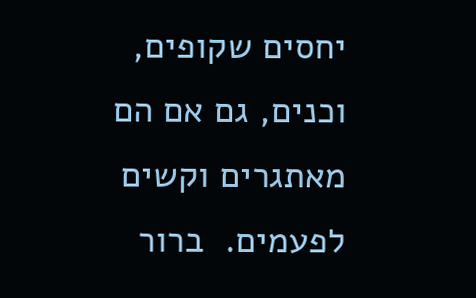יחסים שקופים, וכנים, גם אם הם מאתגרים וקשים לפעמים.  ברור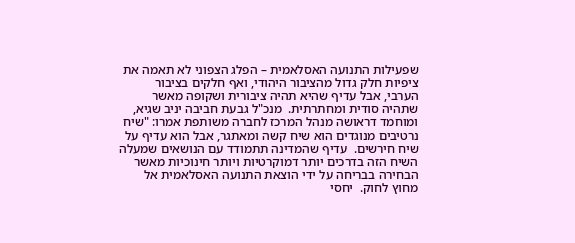שפעילות התנועה האסלאמית – הפלג הצפוני לא תאמה את ציפיות חלק גדול מהציבור היהודי, ואף חלקים בציבור הערבי, אבל עדיף שהיא תהיה ציבורית ושקופה מאשר שתהיה סודית ומחתרתית.  מנכ"ל גבעת חביבה יניב שגיא, ומוחמד דראושה מנהל המרכז לחברה משותפת אמרו: "שיח נרטיבים מנוגדים הוא שיח קשה ומאתגר, אבל הוא עדיף על שיח חירשים.  עדיף שהמדינה תתמודד עם הנושאים שמעלה השיח הזה בדרכים יותר דמוקרטיות ויותר חינוכיות מאשר הבחירה בבריחה על ידי הוצאת התנועה האסלאמית אל מחוץ לחוק.  יחסי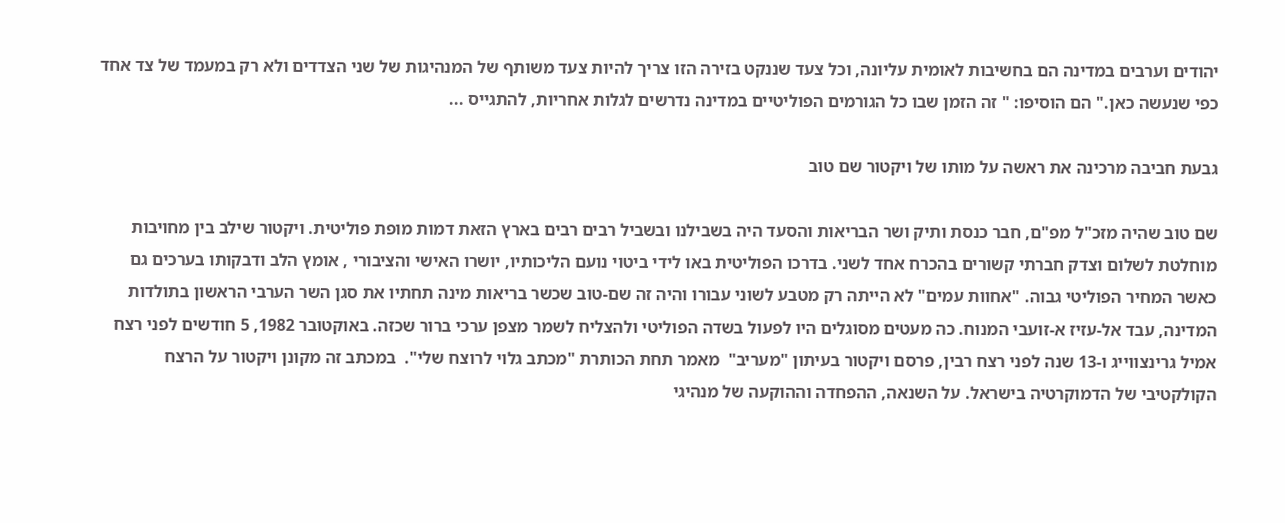יהודים וערבים במדינה הם בחשיבות לאומית עליונה, וכל צעד שננקט בזירה הזו צריך להיות צעד משותף של המנהיגות של שני הצדדים ולא רק במעמד של צד אחד כפי שנעשה כאן." הם הוסיפו: " זה הזמן שבו כל הגורמים הפוליטיים במדינה נדרשים לגלות אחריות, להתגייס ...

גבעת חביבה מרכינה את ראשה על מותו של ויקטור שם טוב

שם טוב שהיה מזכ"ל מפ"ם, חבר כנסת ותיק ושר הבריאות והסעד היה בשבילנו ובשביל רבים רבים בארץ הזאת דמות מופת פוליטית. ויקטור שילב בין מחויבות מוחלטת לשלום וצדק חברתי קשורים בהכרח אחד לשני. בדרכו הפוליטית באו לידי ביטוי נועם הליכותיו, יושרו האישי והציבורי , אומץ הלב ודבקותו בערכים גם כאשר המחיר הפוליטי גבוה. "אחוות עמים" לא הייתה רק מטבע לשוני עבורו והיה זה שם-טוב שכשר בריאות מינה תחתיו את סגן השר הערבי הראשון בתולדות המדינה, עבד אל-עזיז א-זועבי המנוח. כה מעטים מסוגלים היו לפעול בשדה הפוליטי ולהצליח לשמר מצפן ערכי ברור שכזה. באוקטובר 1982, 5 חודשים לפני רצח אמיל גרינצווייג ו-13 שנה לפני רצח רבין, פרסם ויקטור בעיתון "מעריב"  מאמר תחת הכותרת "מכתב גלוי לרוצח שלי".  במכתב זה מקונן ויקטור על הרצח הקולקטיבי של הדמוקרטיה בישראל. על השנאה, ההפחדה וההוקעה של מנהיגי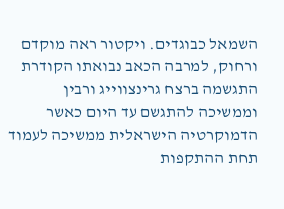השמאל כבוגדים. ויקטור ראה מוקדם ורחוק, למרבה הכאב נבואתו הקודרת התגשמה ברצח גרינצווייג ורבין וממשיכה להתגשם עד היום כאשר הדמוקרטיה הישראלית ממשיכה לעמוד תחת ההתקפות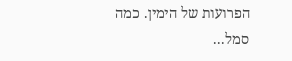הפרועות של הימין. כמה סמל...